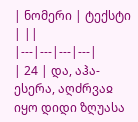| ნომერი | ტექსტი | ||
|---|---|---|---|
| 24 | და, აჰა-ესერა, აღძრვაჲ იყო დიდი ზღუასა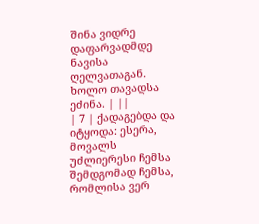შინა ვიდრე დაფარვადმდე ნავისა ღელვათაგან. ხოლო თავადსა ეძინა. | ||
| 7 | ქადაგებდა და იტყოდა: ესერა, მოვალს უძლიერესი ჩემსა შემდგომად ჩემსა, რომლისა ვერ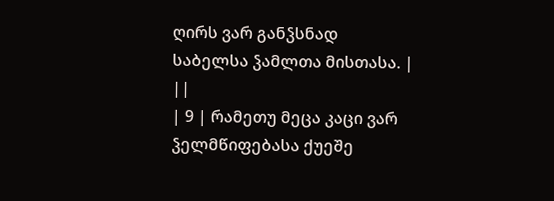ღირს ვარ განჴსნად საბელსა ჴამლთა მისთასა. | ||
| 9 | რამეთუ მეცა კაცი ვარ ჴელმწიფებასა ქუეშე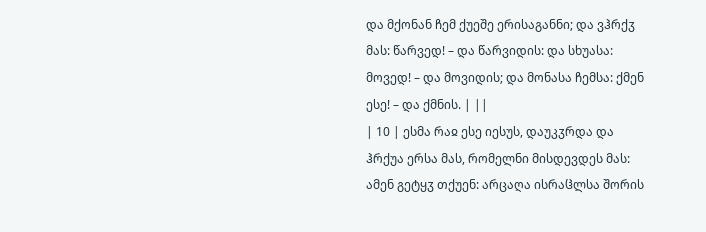და მქონან ჩემ ქუეშე ერისაგანნი; და ვჰრქჳ მას: წარვედ! – და წარვიდის: და სხუასა: მოვედ! – და მოვიდის; და მონასა ჩემსა: ქმენ ესე! – და ქმნის. | ||
| 10 | ესმა რაჲ ესე იესუს, დაუკჳრდა და ჰრქუა ერსა მას, რომელნი მისდევდეს მას: ამენ გეტყჳ თქუენ: არცაღა ისრაჱლსა შორის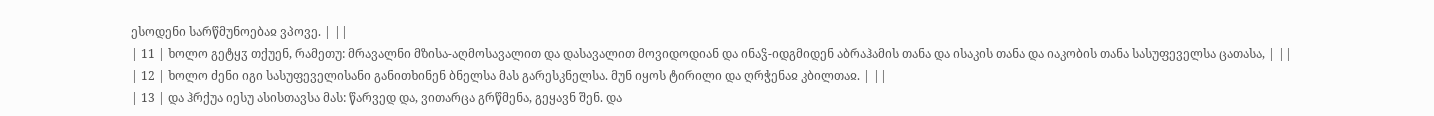ესოდენი სარწმუნოებაჲ ვპოვე. | ||
| 11 | ხოლო გეტყჳ თქუენ, რამეთუ: მრავალნი მზისა-აღმოსავალით და დასავალით მოვიდოდიან და ინაჴ-იდგმიდენ აბრაჰამის თანა და ისაკის თანა და იაკობის თანა სასუფეველსა ცათასა, | ||
| 12 | ხოლო ძენი იგი სასუფეველისანი განითხინენ ბნელსა მას გარესკნელსა. მუნ იყოს ტირილი და ღრჭენაჲ კბილთაჲ. | ||
| 13 | და ჰრქუა იესუ ასისთავსა მას: წარვედ და, ვითარცა გრწმენა, გეყავნ შენ. და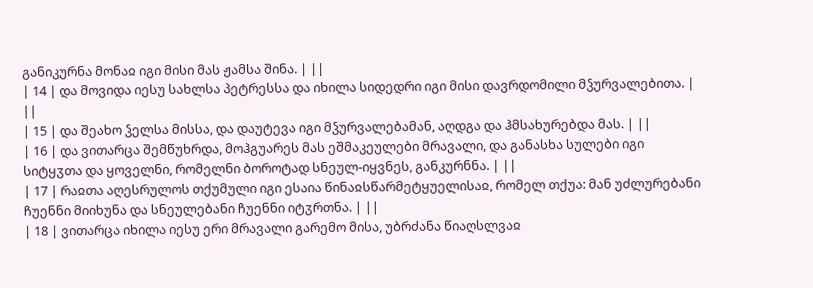განიკურნა მონაჲ იგი მისი მას ჟამსა შინა. | ||
| 14 | და მოვიდა იესუ სახლსა პეტრესსა და იხილა სიდედრი იგი მისი დავრდომილი მჴურვალებითა. | ||
| 15 | და შეახო ჴელსა მისსა, და დაუტევა იგი მჴურვალებამან, აღდგა და ჰმსახურებდა მას. | ||
| 16 | და ვითარცა შემწუხრდა, მოჰგუარეს მას ეშმაკეულები მრავალი, და განასხა სულები იგი სიტყჳთა და ყოველნი, რომელნი ბოროტად სნეულ-იყვნეს, განკურნნა. | ||
| 17 | რაჲთა აღესრულოს თქუმული იგი ესაია წინაჲსწარმეტყუელისაჲ, რომელ თქუა: მან უძლურებანი ჩუენნი მიიხუნა და სნეულებანი ჩუენნი იტჳრთნა. | ||
| 18 | ვითარცა იხილა იესუ ერი მრავალი გარემო მისა, უბრძანა წიაღსლვაჲ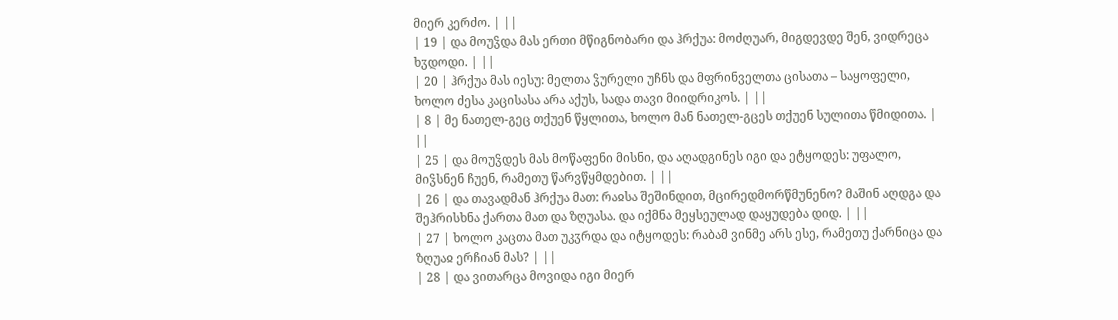მიერ კერძო. | ||
| 19 | და მოუჴდა მას ერთი მწიგნობარი და ჰრქუა: მოძღუარ, მიგდევდე შენ, ვიდრეცა ხჳდოდი. | ||
| 20 | ჰრქუა მას იესუ: მელთა ჴურელი უჩნს და მფრინველთა ცისათა – საყოფელი, ხოლო ძესა კაცისასა არა აქუს, სადა თავი მიიდრიკოს. | ||
| 8 | მე ნათელ-გეც თქუენ წყლითა, ხოლო მან ნათელ-გცეს თქუენ სულითა წმიდითა. | ||
| 25 | და მოუჴდეს მას მოწაფენი მისნი, და აღადგინეს იგი და ეტყოდეს: უფალო, მიჴსნენ ჩუენ, რამეთუ წარვწყმდებით. | ||
| 26 | და თავადმან ჰრქუა მათ: რაჲსა შეშინდით, მცირედმორწმუნენო? მაშინ აღდგა და შეჰრისხნა ქართა მათ და ზღუასა. და იქმნა მეყსეულად დაყუდება დიდ. | ||
| 27 | ხოლო კაცთა მათ უკჳრდა და იტყოდეს: რაბამ ვინმე არს ესე, რამეთუ ქარნიცა და ზღუაჲ ერჩიან მას? | ||
| 28 | და ვითარცა მოვიდა იგი მიერ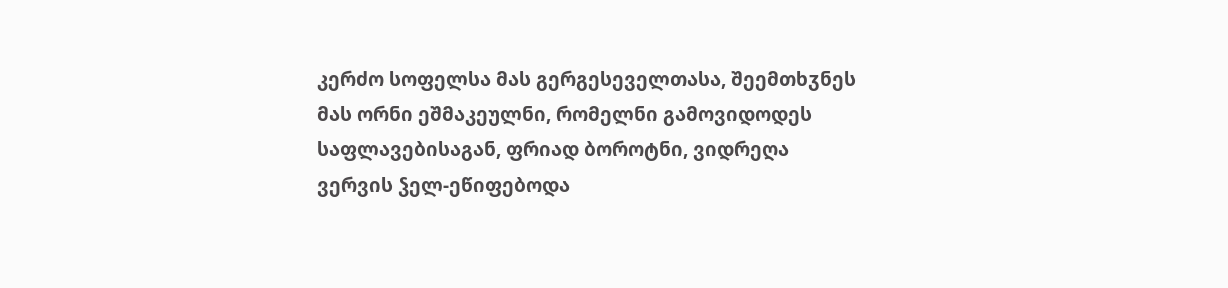კერძო სოფელსა მას გერგესეველთასა, შეემთხჳნეს მას ორნი ეშმაკეულნი, რომელნი გამოვიდოდეს საფლავებისაგან, ფრიად ბოროტნი, ვიდრეღა ვერვის ჴელ-ეწიფებოდა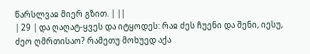წარსლვაჲ მიერ გზით. | ||
| 29 | და ღაღატ-ყვეს და იტყოდეს: რაჲ ძეს ჩუენი და შენი, იესუ, ძეო ღმრთისაო? რამეთუ მოხუედ აქა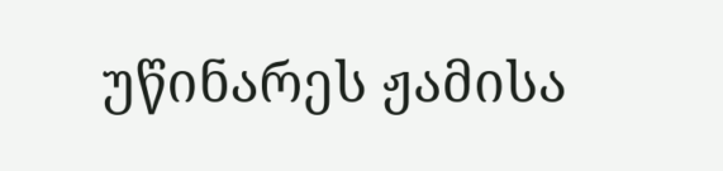უწინარეს ჟამისა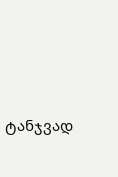ტანჯვად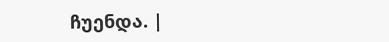ჩუენდა. |